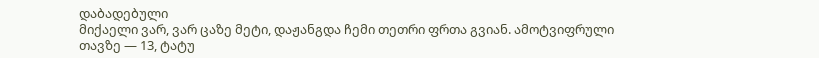დაბადებული
მიქაელი ვარ, ვარ ცაზე მეტი, დაჟანგდა ჩემი თეთრი ფრთა გვიან. ამოტვიფრული თავზე — 13, ტატუ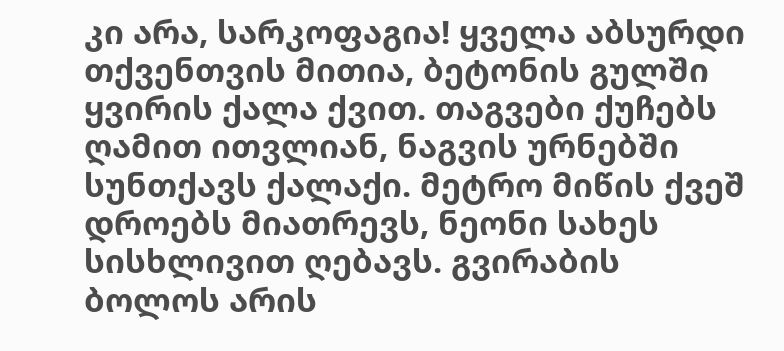კი არა, სარკოფაგია! ყველა აბსურდი თქვენთვის მითია, ბეტონის გულში ყვირის ქალა ქვით. თაგვები ქუჩებს ღამით ითვლიან, ნაგვის ურნებში სუნთქავს ქალაქი. მეტრო მიწის ქვეშ დროებს მიათრევს, ნეონი სახეს სისხლივით ღებავს. გვირაბის ბოლოს არის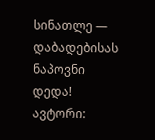სინათლე — დაბადებისას ნაპოვნი დედა! ავტორი: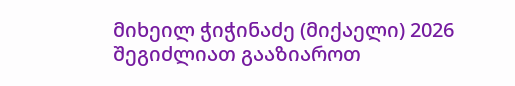მიხეილ ჭიჭინაძე (მიქაელი) 2026
შეგიძლიათ გააზიაროთ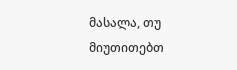მასალა, თუ მიუთითებთ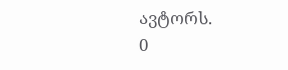ავტორს.
0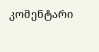კომენტარი